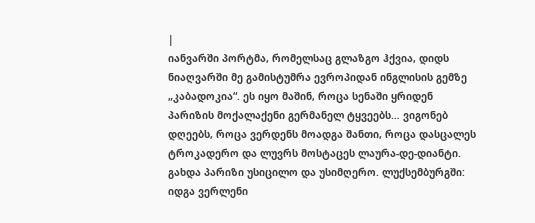|
იანვარში პორტმა, რომელსაც გლაზგო ჰქვია, დიდს ნიაღვარში მე გამისტუმრა ევროპიდან ინგლისის გემზე „კაბადოკია“. ეს იყო მაშინ, როცა სენაში ყრიდენ პარიზის მოქალაქენი გერმანელ ტყვეებს… ვიგონებ დღეებს, როცა ვერდენს მოადგა შანთი, როცა დასცალეს ტროკადერო და ლუვრს მოსტაცეს ლაურა-დე-დიანტი. გახდა პარიზი უსიცილო და უსიმღერო. ლუქსემბურგში: იდგა ვერლენი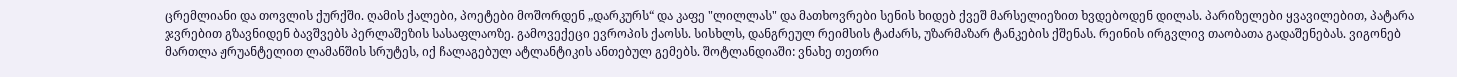ცრემლიანი და თოვლის ქურქში. ღამის ქალები, პოეტები მოშორდენ „დარკურს“ და კაფე "ლილლას" და მათხოვრები სენის ხიდებ ქვეშ მარსელიეზით ხვდებოდენ დილას. პარიზელები ყვავილებით, პატარა ჯვრებით გზავნიდენ ბავშვებს პერლაშეზის სასაფლაოზე. გამოვექეცი ევროპის ქაოსს. სისხლს, დანგრეულ რეიმსის ტაძარს, უზარმაზარ ტანკების ქშენას. რეინის ირგვლივ თაობათა გადაშენებას. ვიგონებ მართლა ჟრუანტელით ლამანშის სრუტეს, იქ ჩალაგებულ ატლანტიკის ანთებულ გემებს. შოტლანდიაში: ვნახე თეთრი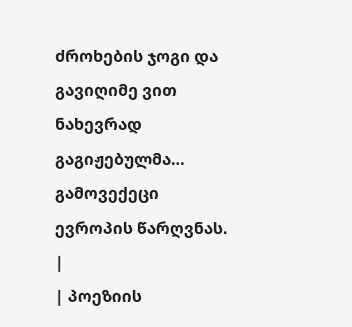ძროხების ჯოგი და გავიღიმე ვით ნახევრად გაგიჟებულმა… გამოვექეცი ევროპის წარღვნას. |
| პოეზიის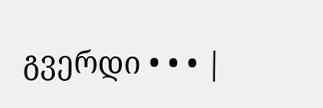გვერდი • • • |